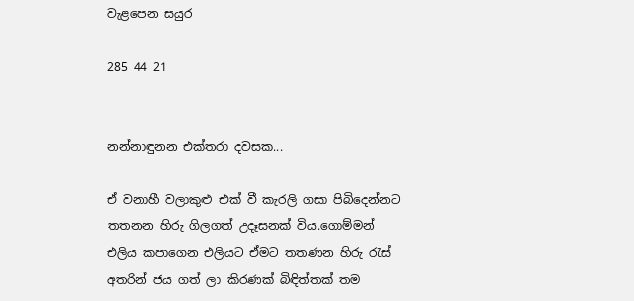වැළපෙන සයුර

285 44 21


නන්නාඳුනන එක්තරා දවසක...

ඒ වනාහී වලාකුළු එක් වී කැරලි ගසා පිබිදෙන්නට තතනන හිරු ගිලගත් උදෑසනක් විය.ගොම්මන් එලිය කපාගෙන එලියට ඒමට තතණන හිරු රැස් අතරින් ජය ගත් ලා කිරණක් බිඳිත්තක් තම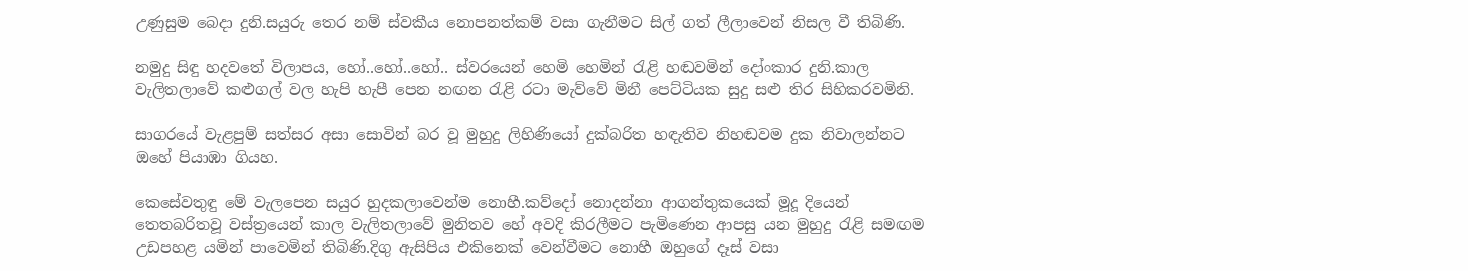උණුසුම බෙදා දුනි.සයුරු තෙර නම් ස්වකීය නොපනත්කම් වසා ගැනීමට සිල් ගත් ලීලාවෙන් නිසල වී තිබිණි.

නමුදු සිඳු හදවතේ විලාපය, හෝ..හෝ..හෝ.. ස්වරයෙන් හෙමි හෙමින් රැළි හඬවමින් දෝංකාර දුනි.කාල වැලිතලාවේ කළුගල් වල හැපි හැපී පෙන නඟන රැළි රටා මැව්වේ මිනී පෙට්ටියක සුදු සළු තිර සිහිකරවමිනි.

සාගරයේ වැළපුම් සත්සර අසා සොවින් බර වූ මුහුදු ලිහිණියෝ දුක්බරිත හඳැතිව නිහඬවම දුක නිවාලන්නට ඔහේ පියාඹා ගියහ.

කෙසේවතුඳු මේ වැලපෙන සයුර හුදකලාවෙන්ම නොහී.කව්දෝ නොදන්නා ආගන්තුකයෙක් මූදූ දියෙන් තෙතබරිතවූ වස්ත්‍රයෙන් කාල වැලිතලාවේ මුනිතව හේ අවදි කිරලීමට පැමිණෙන ආපසු යන මුහුදු රැළි සමඟම උඩපහළ යමින් පාවෙමින් තිබිණි.දිගු ඇසිපිය එකිනෙක් වෙන්වීමට නොහී ඔහුගේ දෑස් වසා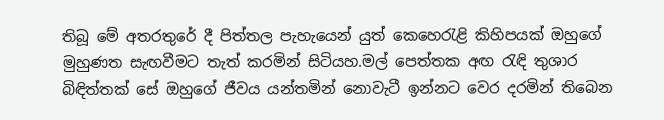තිබූ මේ අතරතුරේ දී පිත්තල පැහැයෙන් යුත් කෙහෙරැළි කිහිපයක් ඔහුගේ මුහුණත සැඟවීමට තැත් කරමින් සිටියහ.මල් පෙත්‍තක අඟ රැඳි තුශාර බිඳිත්තක් සේ ඔහුගේ ජීවය යන්තමින් නොවැටී ඉන්නට වෙර දරමින් තිබෙන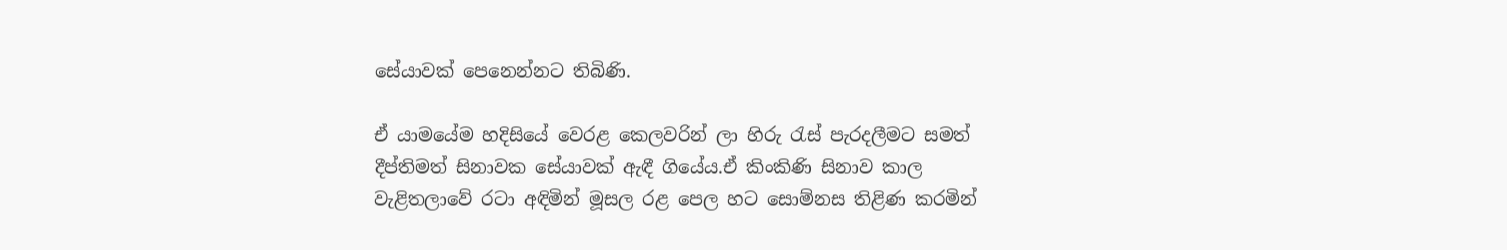සේයාවක් පෙනෙන්නට තිබිණි.

ඒ යාමයේම හදිසියේ වෙරළ කෙලවරින් ලා හිරු රැස් පැරදලීමට සමත් දීප්තිමත් සිනාවක සේයාවක් ඇඳී ගියේය.ඒ කිංකිණි සිනාව කාල වැළිතලාවේ රටා අඳිමින් මූසල රළ පෙල හට සොම්නස තිළිණ කරමින්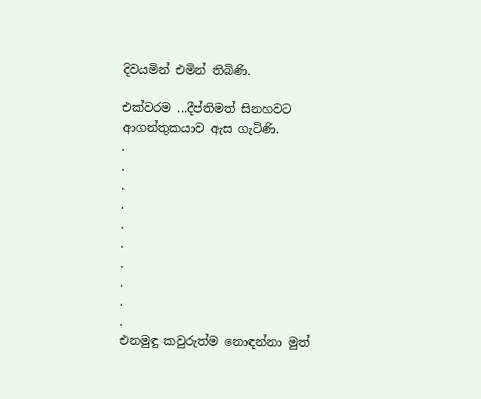දිවයමින් එමින් තිබිණි.

එක්වරම ...දීප්තිමත් සිනහවට ආගන්තුකයාව ඇස ගැටිණි.
.
.
.
.
.
.
.
.
.
.
එනමුඳු කවුරුත්ම නොඳන්නා මුත්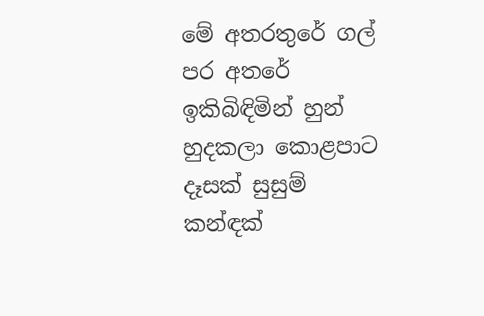මේ අතරතුරේ ගල් පර අතරේ ඉකිබිඳිමින් හුන් හුදකලා කොළපාට දෑසක් සුසුම් කන්ඳක්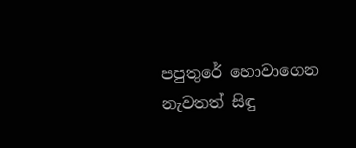පපුතුරේ හොවාගෙන නැවතත් සිඳු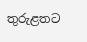තුරුළතට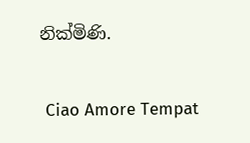නික්මිණි.

 Ciao Amore Tempat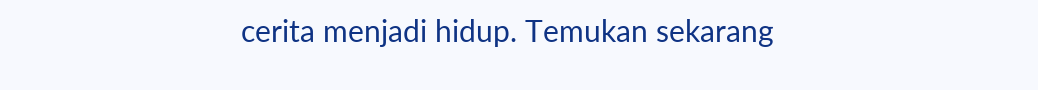cerita menjadi hidup. Temukan sekarang